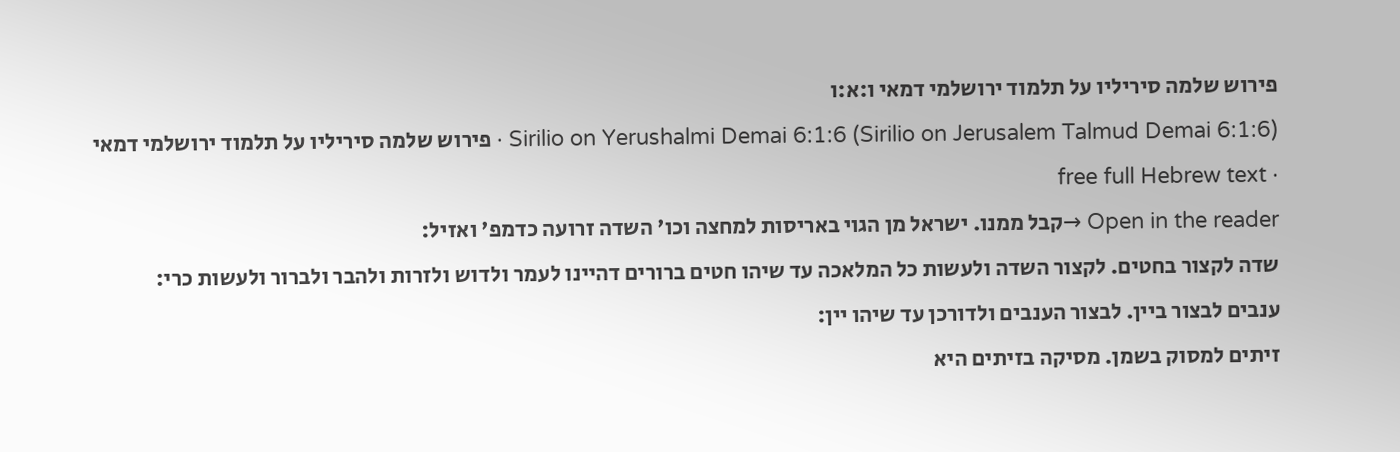פירוש שלמה סיריליו על תלמוד ירושלמי דמאי ו:א:ו
Sirilio on Yerushalmi Demai 6:1:6 (Sirilio on Jerusalem Talmud Demai 6:1:6) · פירוש שלמה סיריליו על תלמוד ירושלמי דמאי · free full Hebrew text
Open in the reader →קבל ממנו. ישראל מן הגוי באריסות למחצה וכו' השדה זרועה כדמפ' ואזיל:
שדה לקצור בחטים. לקצור השדה ולעשות כל המלאכה עד שיהו חטים ברורים דהיינו לעמר ולדוש ולזרות ולהבר ולברור ולעשות כרי:
ענבים לבצור ביין. לבצור הענבים ולדורכן עד שיהו יין:
זיתים למסוק בשמן. מסיקה בזיתים היא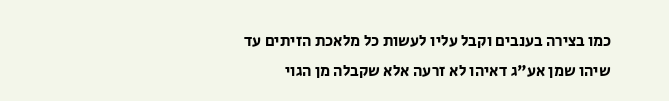כמו בצירה בענבים וקבל עליו לעשות כל מלאכת הזיתים עד שיהו שמן אע"ג דאיהו לא זרעה אלא שקבלה מן הגוי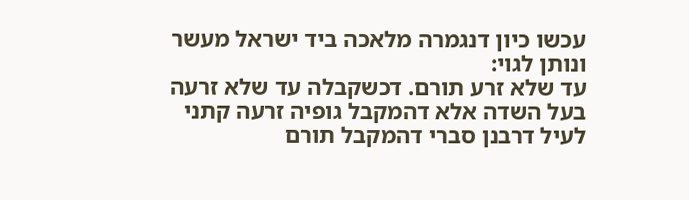עכשו כיון דנגמרה מלאכה ביד ישראל מעשר ונותן לגוי:
עד שלא זרע תורם. דכשקבלה עד שלא זרעה בעל השדה אלא דהמקבל גופיה זרעה קתני לעיל דרבנן סברי דהמקבל תורם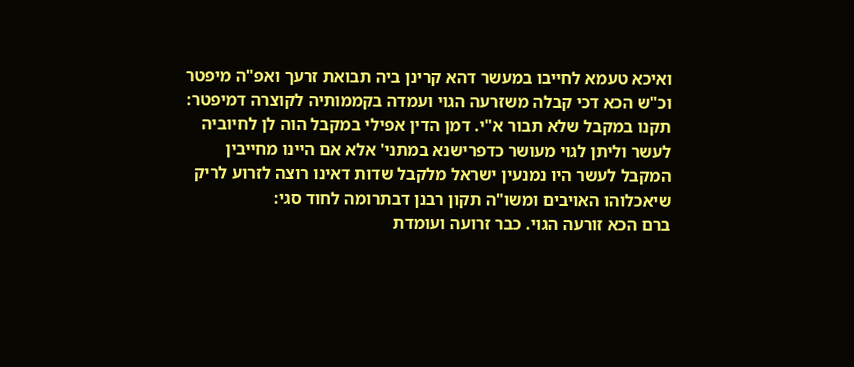ואיכא טעמא לחייבו במעשר דהא קרינן ביה תבואת זרעך ואפ"ה מיפטר וכ"ש הכא דכי קבלה משזרעה הגוי ועמדה בקממותיה לקוצרה דמיפטר:
תקנו במקבל שלא תבור א"י. דמן הדין אפילי במקבל הוה לן לחיוביה לעשר וליתן לגוי מעושר כדפרישנא במתני' אלא אם היינו מחייבין המקבל לעשר היו נמנעין ישראל מלקבל שדות דאינו רוצה לזרוע לריק שיאכלוהו האויבים ומשו"ה תקון רבנן דבתרומה לחוד סגי:
ברם הכא זורעה הגוי. כבר זרועה ועומדת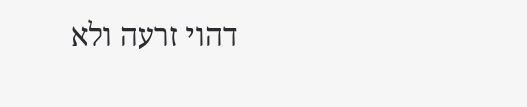דהוי זרעה ולא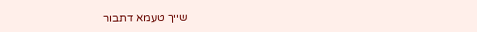שייך טעמא דתבור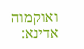ואוקמוה אדינא: